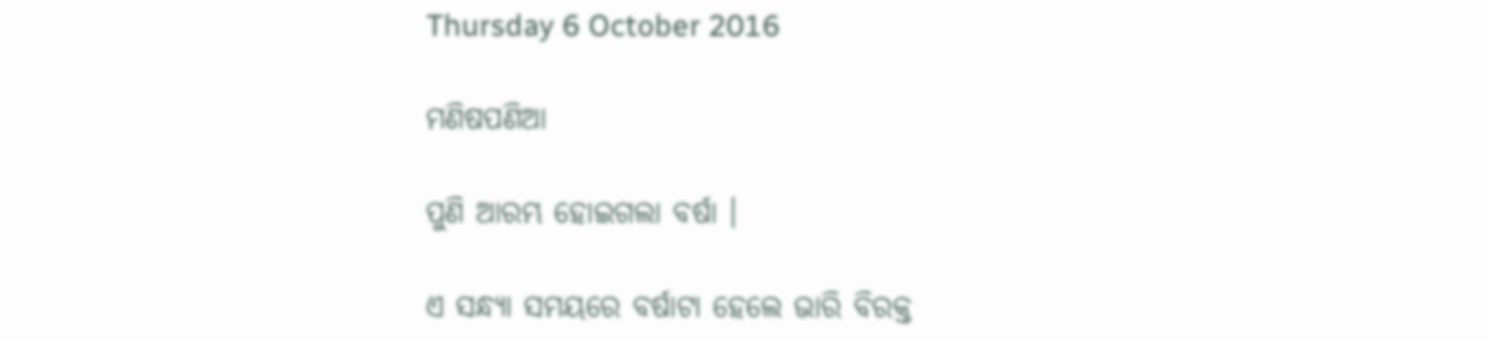Thursday 6 October 2016

ମଣିଷପଣିଆ

ପୁଣି ଆରମ୍ଭ ହୋଇଗଲା ବର୍ଷା ।

ଏ ସନ୍ଧ୍ୟା ସମୟରେ ବର୍ଷାଟା ହେଲେ ଭାରି ବିରକ୍ତ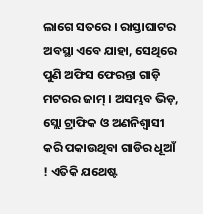ଲାଗେ ସତରେ । ରାସ୍ତାଘାଟର ଅବସ୍ଥା ଏବେ ଯାହା, ସେଥିରେ ପୁଣି ଅଫିସ ଫେରନ୍ତା ଗାଡ଼ି ମଟରର ଜାମ୍ । ଅସମ୍ଭବ ଭିଡ଼, ସ୍ଲୋ ଟ୍ରାଫିକ ଓ ଅଣନିଶ୍ଵାସୀ କରି ପକାଉଥିବା ଗାଡିର ଧୂଆଁ ! ଏତିକି ଯଥେଷ୍ଟ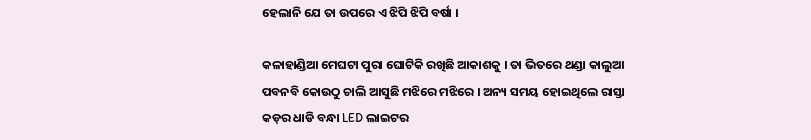ହେଲାନି ଯେ ତା ଉପରେ ଏ ଝିପି ଝିପି ବର୍ଷା ।

କଳାହାଣ୍ଡିଆ ମେଘଟା ପୁରା ଘୋଟିକି ରଖିଛି ଆକାଶକୁ । ତା ଭିତରେ ଥଣ୍ଡା କାଲୁଆ ପବନବି କୋଉଠୁ ଚାଲି ଆସୁଛି ମଝିରେ ମଝିରେ । ଅନ୍ୟ ସମୟ ହୋଇଥିଲେ ରାସ୍ତା କଡ଼ର ଧାଡି ବନ୍ଧା LED ଲାଇଟର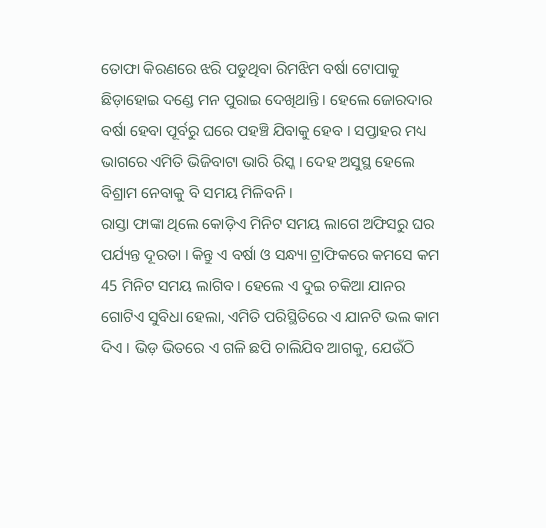ତୋଫା କିରଣରେ ଝରି ପଡୁଥିବା ରିମଝିମ ବର୍ଷା ଟୋପାକୁ ଛିଡ଼ାହୋଇ ଦଣ୍ଡେ ମନ ପୁରାଇ ଦେଖିଥାନ୍ତି । ହେଲେ ଜୋରଦାର ବର୍ଷା ହେବା ପୂର୍ବରୁ ଘରେ ପହଞ୍ଚି ଯିବାକୁ ହେବ । ସପ୍ତାହର ମଧ୍ୟ ଭାଗରେ ଏମିତି ଭିଜିବାଟା ଭାରି ରିସ୍କ । ଦେହ ଅସୁସ୍ଥ ହେଲେ ବିଶ୍ରାମ ନେବାକୁ ବି ସମୟ ମିଳିବନି ।
ରାସ୍ତା ଫାଙ୍କା ଥିଲେ କୋଡ଼ିଏ ମିନିଟ ସମୟ ଲାଗେ ଅଫିସରୁ ଘର ପର୍ଯ୍ୟନ୍ତ ଦୂରତା । କିନ୍ତୁ ଏ ବର୍ଷା ଓ ସନ୍ଧ୍ୟା ଟ୍ରାଫିକରେ କମସେ କମ 45 ମିନିଟ ସମୟ ଲାଗିବ । ହେଲେ ଏ ଦୁଇ ଚକିଆ ଯାନର ଗୋଟିଏ ସୁବିଧା ହେଲା, ଏମିତି ପରିସ୍ଥିତିରେ ଏ ଯାନଟି ଭଲ କାମ ଦିଏ । ଭିଡ଼ ଭିତରେ ଏ ଗଳି ଛପି ଚାଲିଯିବ ଆଗକୁ, ଯେଉଁଠି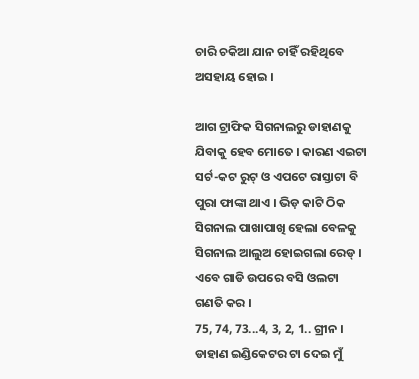ଚାରି ଚକିଆ ଯାନ ଚାହିଁ ରହିଥିବେ ଅସହାୟ ହୋଇ ।

ଆଗ ଟ୍ରାଫିକ ସିଗନାଲରୁ ଡାହାଣକୁ ଯିବାକୁ ହେବ ମୋତେ । କାରଣ ଏଇଟା ସର୍ଟ-କଟ ରୁଟ୍ ଓ ଏପଟେ ରାସ୍ତାଟା ବି ପୁରା ଫାଙ୍କା ଥାଏ । ଭିଡ଼ କାଟି ଠିକ ସିଗନାଲ ପାଖାପାଖି ହେଲା ବେଳକୁ ସିଗନାଲ ଆଲୁଅ ହୋଇଗଲା ରେଡ୍ । ଏବେ ଗାଡି ଉପରେ ବସି ଓଲଟା ଗଣତି କର ।
75, 74, 73...4, 3, 2, 1.. ଗ୍ରୀନ ।
ଡାହାଣ ଇଣ୍ଡିକେଟର ଟା ଦେଇ ମୁଁ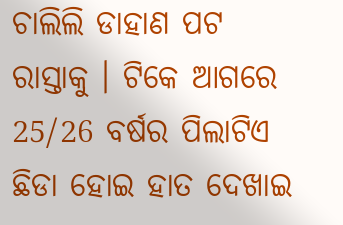ଚାଲିଲି ଡାହାଣ ପଟ ରାସ୍ତାକୁ । ଟିକେ ଆଗରେ 25/26 ବର୍ଷର ପିଲାଟିଏ ଛିଡା ହୋଇ ହାତ ଦେଖାଇ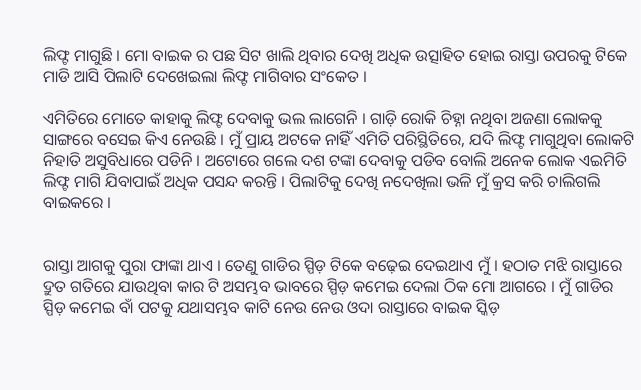ଲିଫ୍ଟ ମାଗୁଛି । ମୋ ବାଇକ ର ପଛ ସିଟ ଖାଲି ଥିବାର ଦେଖି ଅଧିକ ଉତ୍ସାହିତ ହୋଇ ରାସ୍ତା ଉପରକୁ ଟିକେ ମାଡି ଆସି ପିଲାଟି ଦେଖେଇଲା ଲିଫ୍ଟ ମାଗିବାର ସଂକେତ ।

ଏମିତିରେ ମୋତେ କାହାକୁ ଲିଫ୍ଟ ଦେବାକୁ ଭଲ ଲାଗେନି । ଗାଡ଼ି ରୋକି ଚିହ୍ନା ନଥିବା ଅଜଣା ଲୋକକୁ ସାଙ୍ଗରେ ବସେଇ କିଏ ନେଉଛି । ମୁଁ ପ୍ରାୟ ଅଟକେ ନାହିଁ ଏମିତି ପରିସ୍ଥିତିରେ, ଯଦି ଲିଫ୍ଟ ମାଗୁଥିବା ଲୋକଟି ନିହାତି ଅସୁବିଧାରେ ପଡିନି । ଅଟୋରେ ଗଲେ ଦଶ ଟଙ୍କା ଦେବାକୁ ପଡିବ ବୋଲି ଅନେକ ଲୋକ ଏଇମିତି ଲିଫ୍ଟ ମାଗି ଯିବାପାଇଁ ଅଧିକ ପସନ୍ଦ କରନ୍ତି । ପିଲାଟିକୁ ଦେଖି ନଦେଖିଲା ଭଳି ମୁଁ କ୍ରସ କରି ଚାଲିଗଲି ବାଇକରେ ।


ରାସ୍ତା ଆଗକୁ ପୁରା ଫାଙ୍କା ଥାଏ । ତେଣୁ ଗାଡିର ସ୍ପିଡ଼ ଟିକେ ବଢ଼େଇ ଦେଇଥାଏ ମୁଁ । ହଠାତ ମଝି ରାସ୍ତାରେ ଦ୍ରୁତ ଗତିରେ ଯାଉଥିବା କାର ଟି ଅସମ୍ଭବ ଭାବରେ ସ୍ପିଡ଼ କମେଇ ଦେଲା ଠିକ ମୋ ଆଗରେ । ମୁଁ ଗାଡିର ସ୍ପିଡ଼ କମେଇ ବାଁ ପଟକୁ ଯଥାସମ୍ଭବ କାଟି ନେଉ ନେଉ ଓଦା ରାସ୍ତାରେ ବାଇକ ସ୍କିଡ଼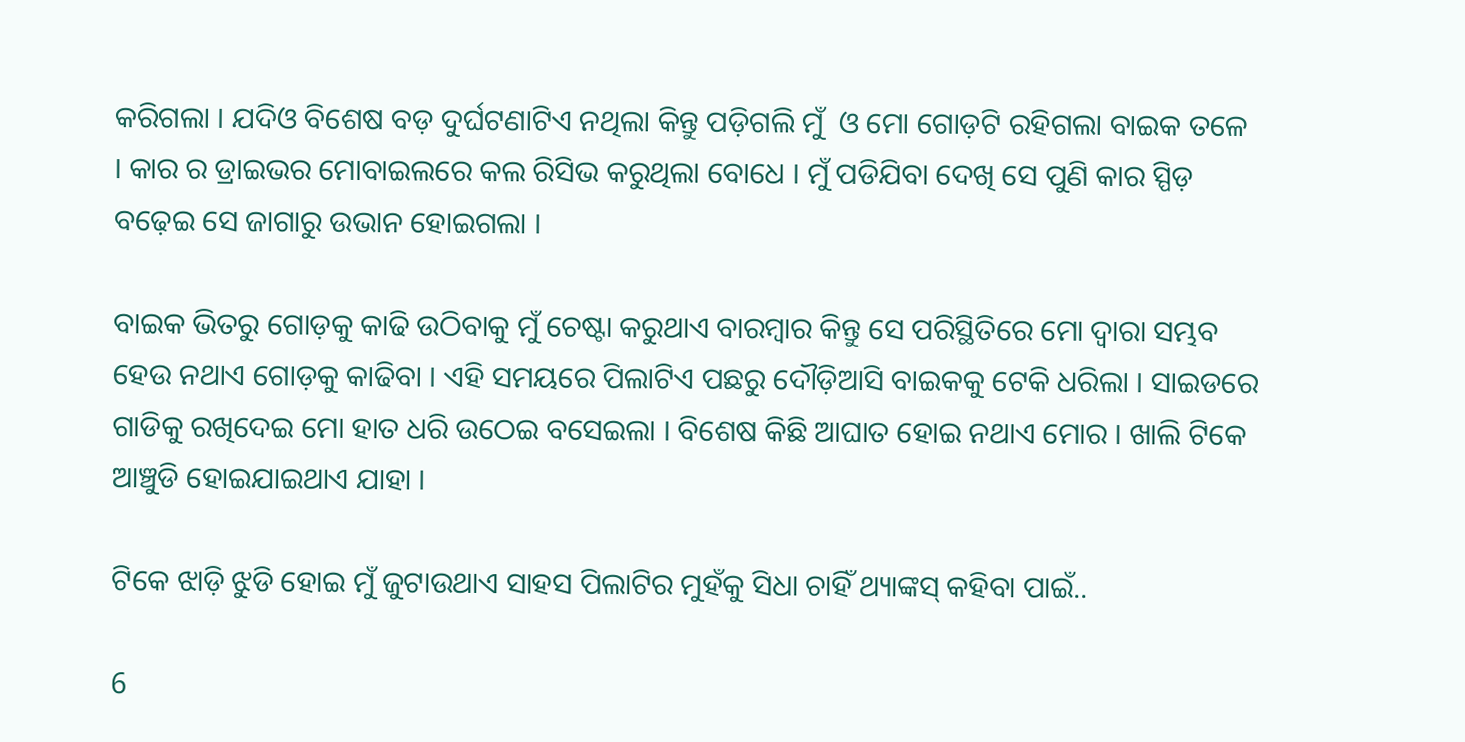କରିଗଲା । ଯଦିଓ ବିଶେଷ ବଡ଼ ଦୁର୍ଘଟଣାଟିଏ ନଥିଲା କିନ୍ତୁ ପଡ଼ିଗଲି ମୁଁ  ଓ ମୋ ଗୋଡ଼ଟି ରହିଗଲା ବାଇକ ତଳେ । କାର ର ଡ୍ରାଇଭର ମୋବାଇଲରେ କଲ ରିସିଭ କରୁଥିଲା ବୋଧେ । ମୁଁ ପଡିଯିବା ଦେଖି ସେ ପୁଣି କାର ସ୍ପିଡ଼ ବଢ଼େଇ ସେ ଜାଗାରୁ ଉଭାନ ହୋଇଗଲା ।

ବାଇକ ଭିତରୁ ଗୋଡ଼କୁ କାଢି ଉଠିବାକୁ ମୁଁ ଚେଷ୍ଟା କରୁଥାଏ ବାରମ୍ବାର କିନ୍ତୁ ସେ ପରିସ୍ଥିତିରେ ମୋ ଦ୍ୱାରା ସମ୍ଭବ ହେଉ ନଥାଏ ଗୋଡ଼କୁ କାଢିବା । ଏହି ସମୟରେ ପିଲାଟିଏ ପଛରୁ ଦୌଡ଼ିଆସି ବାଇକକୁ ଟେକି ଧରିଲା । ସାଇଡରେ ଗାଡିକୁ ରଖିଦେଇ ମୋ ହାତ ଧରି ଉଠେଇ ବସେଇଲା । ବିଶେଷ କିଛି ଆଘାତ ହୋଇ ନଥାଏ ମୋର । ଖାଲି ଟିକେ ଆଞ୍ଚୁଡି ହୋଇଯାଇଥାଏ ଯାହା ।

ଟିକେ ଝାଡ଼ି ଝୁଡି ହୋଇ ମୁଁ ଜୁଟାଉଥାଏ ସାହସ ପିଲାଟିର ମୁହଁକୁ ସିଧା ଚାହିଁ ଥ୍ୟାଙ୍କସ୍ କହିବା ପାଇଁ..

6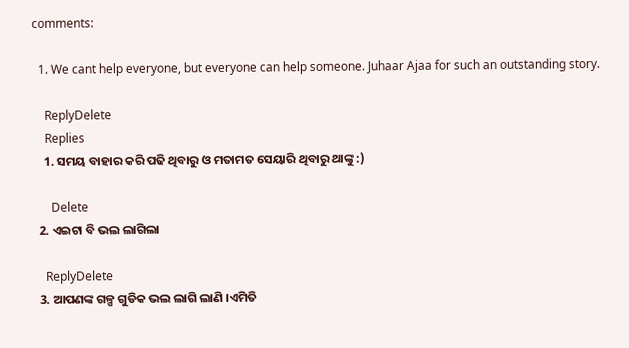comments:

  1. We cant help everyone, but everyone can help someone. Juhaar Ajaa for such an outstanding story.

    ReplyDelete
    Replies
    1. ସମୟ ବାହାର କରି ପଢି ଥିବାରୁ ଓ ମତାମତ ସେୟାରି ଥିବାରୁ ଥାଙ୍କୁ :)

      Delete
  2. ଏଇଟା ବି ଭଲ ଲାଗିଲା

    ReplyDelete
  3. ଆପଣଙ୍କ ଗଳ୍ପ ଗୁଡିକ ଭଲ ଲାଗି ଲାଣି ।ଏମିତି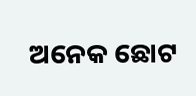ଅନେକ ଛୋଟ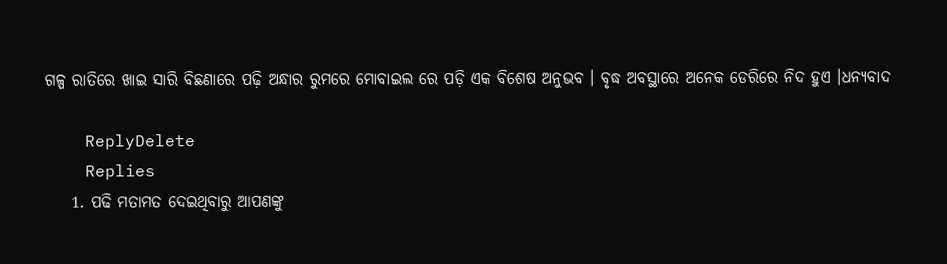ଗଳ୍ପ ରାତିରେ ଖାଇ ସାରି ବିଛଣାରେ ପଢ଼ି ଅନ୍ଧାର ରୁମରେ ମୋବାଇଲ ରେ ପଡ଼ି ଏକ ବିଶେଷ ଅନୁଭବ । ବୃଦ୍ଧ ଅବସ୍ଥାରେ ଅନେକ ଡେରିରେ ନିଦ ହୁଏ ।ଧନ୍ୟବାଦ

    ReplyDelete
    Replies
    1. ପଢି ମତାମତ ଦେଇଥିବାରୁ ଆପଣଙ୍କୁ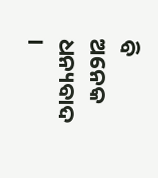ବି ଅନେକ ଧନ୍ୟବାଦ ।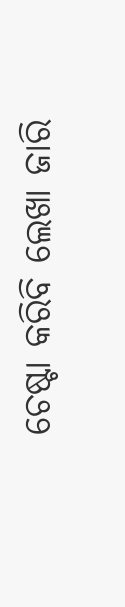ଚେଷ୍ଟା କରିବି ଲେଖା ଜାରି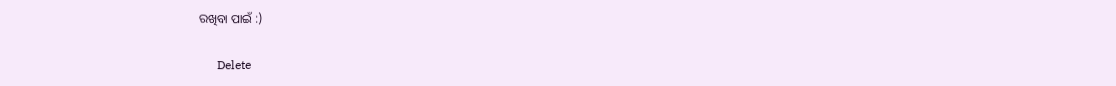ରଖିବା ପାଇଁ :)

      Delete